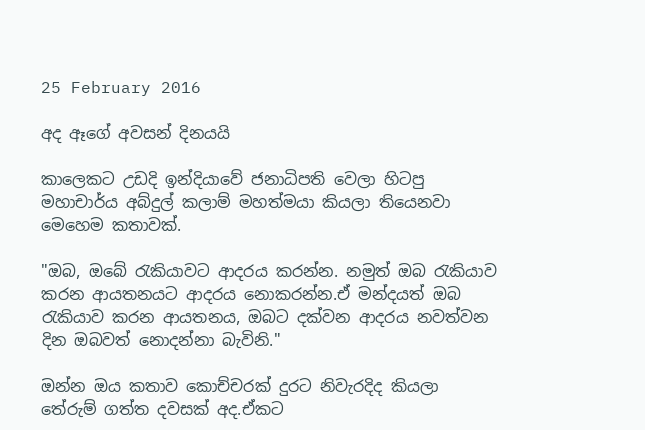25 February 2016

අද ඈගේ අවසන් දිනයයි

කාලෙකට උඩදි ඉන්දියාවේ ජනාධිපති වෙලා හිටපු මහාචාර්ය අබ්දුල් කලාම් මහත්මයා කියලා තියෙනවා මෙහෙම කතාවක්.

"ඔබ, ඔබේ රැකියාවට ආදරය කරන්න. නමුත් ඔබ රැකියාව කරන ආයතනයට ආදරය නොකරන්න.ඒ මන්දයත් ඔබ රැකියාව කරන ආයතනය, ඔබට දක්වන ආදරය නවත්වන දින ඔබවත් නොදන්නා බැවිනි."

ඔන්න ඔය කතාව කොච්චරක් දුරට නිවැරදිද කියලා තේරුම් ගත්ත දවසක් අද.ඒකට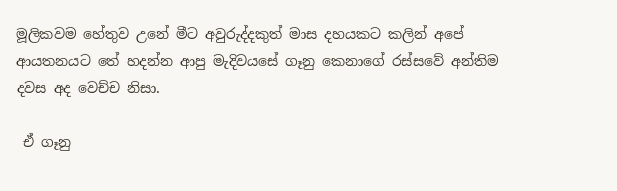මූලිකවම හේතුව උනේ මීට අවුරුද්දකුත් මාස දහයකට කලින් අපේ ආයතනයට තේ හදන්න ආපු මැදිවයසේ ගෑනු කෙනාගේ රස්සවේ අන්තිම දවස අද වෙච්ච නිසා.

 ඒ ගෑනු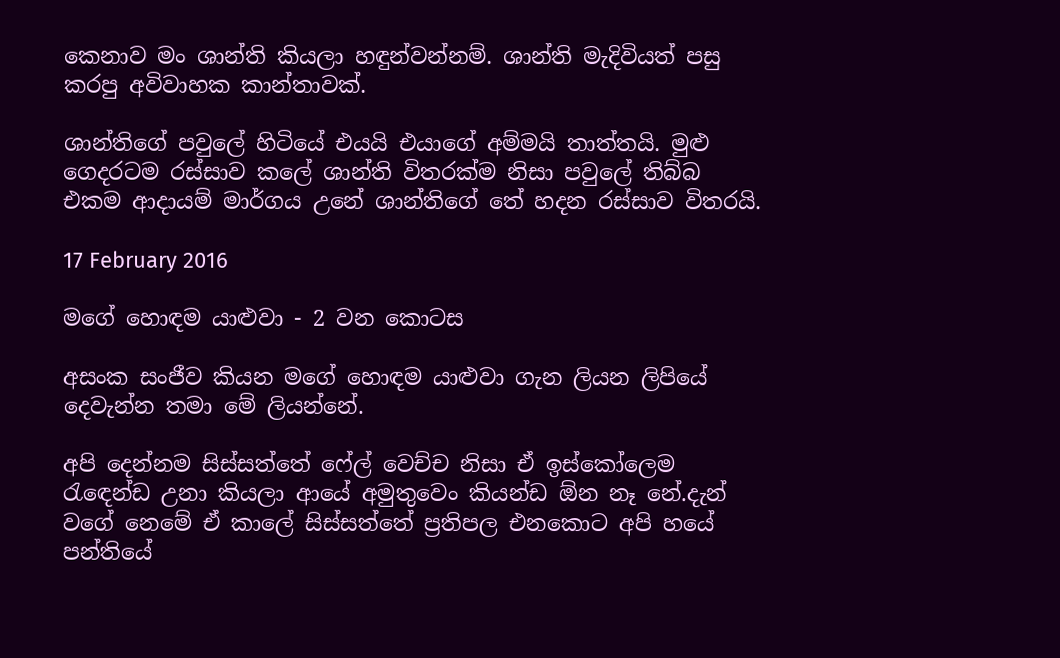කෙනාව මං ශාන්ති කියලා හඳුන්වන්නම්. ශාන්ති මැදිවියත් පසු කරපු අවිවාහක කාන්තාවක්.

ශාන්තිගේ පවුලේ හිටියේ එයයි එයාගේ අම්මයි තාත්තයි. මුළු ගෙදරටම රස්සාව කලේ ශාන්ති විතරක්ම නිසා පවුලේ තිබ්බ එකම ආදායම් මාර්ගය උනේ ශාන්තිගේ තේ හදන රස්සාව විතරයි.

17 February 2016

මගේ හොඳම යාළුවා - 2 වන කොටස

අසංක සංජීව කියන මගේ හොඳම යාළුවා ගැන ලියන ලිපියේ දෙවැන්න තමා මේ ලියන්නේ.

අපි දෙන්නම සිස්සත්තේ ෆේල් වෙච්ච නිසා ඒ ඉස්කෝලෙම රැඳෙන්ඩ උනා කියලා ආයේ අමුතුවෙං කියන්ඩ ඕන නෑ නේ.දැන් වගේ නෙමේ ඒ කාලේ සිස්සත්තේ ප්‍රතිපල එනකොට අපි හයේ පන්තියේ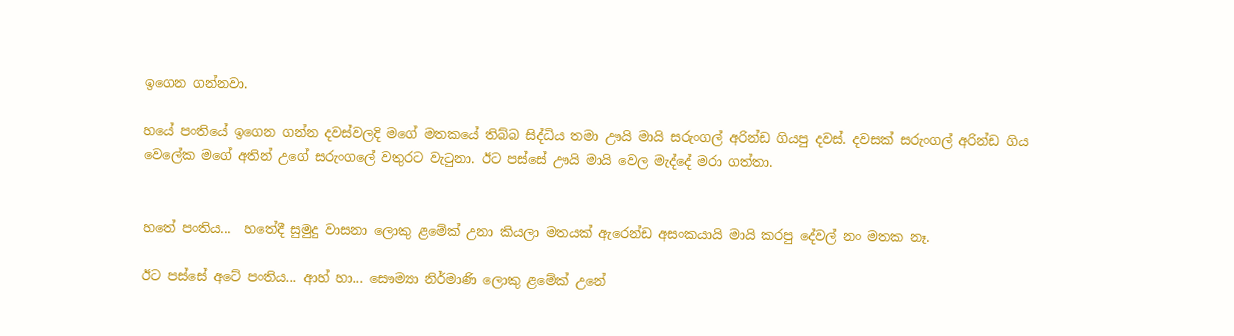ඉගෙන ගන්නවා.

හයේ පංතියේ ඉගෙන ගන්න දවස්වලදි මගේ මතකයේ තිබ්බ සිද්ධිය තමා ඌයි මායි සරුංගල් අරින්ඩ ගියපු දවස්. දවසක් සරුංගල් අරින්ඩ ගිය වෙලේක මගේ අතින් උගේ සරුංගලේ වතුරට වැටුනා. ඊට පස්සේ ඌයි මායි වෙල මැද්දේ මරා ගත්තා.


හතේ පංතිය...  හතේදී සුමුදු වාසනා ලොකු ළමේක් උනා කියලා මතයක් ඇරෙන්ඩ අසංකයායි මායි කරපු දේවල් නං මතක නෑ.

ඊට පස්සේ අටේ පංතිය... ආහ් හා... සෞම්‍යා නිර්මාණි ලොකු ළමේක් උනේ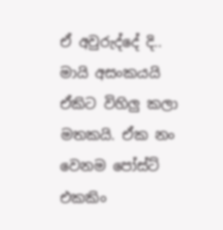ඒ අවුරුද්දේ දි.. මායි අසංකයයි ඒකිට විහිලු කලා මතකයි. ඒක නං වෙනම පෝස්ට් එකකිං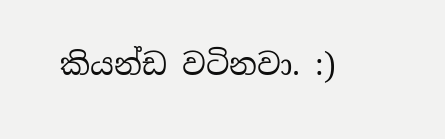කියන්ඩ වටිනවා. :)